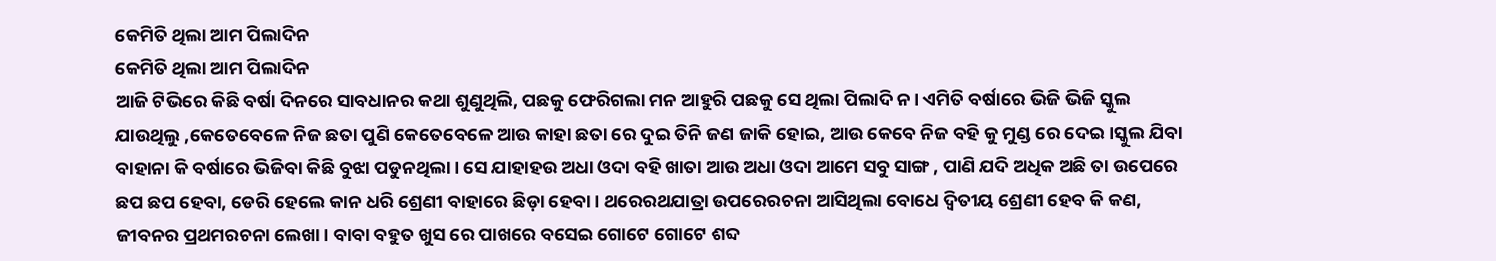କେମିତି ଥିଲା ଆମ ପିଲାଦିନ
କେମିତି ଥିଲା ଆମ ପିଲାଦିନ
ଆଜି ଟିଭିରେ କିଛି ବର୍ଷା ଦିନରେ ସାବଧାନର କଥା ଶୁଣୁଥିଲି, ପଛକୁ ଫେରିଗଲା ମନ ଆହୁରି ପଛକୁ ସେ ଥିଲା ପିଲାଦି ନ। ଏମିତି ବର୍ଷାରେ ଭିଜି ଭିଜି ସ୍କୁଲ ଯାଉଥିଲୁ ,କେତେବେଳେ ନିଜ ଛତା ପୁଣି କେତେବେଳେ ଆଉ କାହା ଛତା ରେ ଦୁଇ ତିନି ଜଣ ଜାକି ହୋଇ, ଆଉ କେବେ ନିଜ ବହି କୁ ମୁଣ୍ଡ ରେ ଦେଇ ।ସ୍କୁଲ ଯିବା ବାହାନା କି ବର୍ଷାରେ ଭିଜିବା କିଛି ବୁଝା ପଡୁନଥିଲା। ସେ ଯାହାହଉ ଅଧା ଓଦା ବହି ଖାତା ଆଉ ଅଧା ଓଦା ଆମେ ସବୁ ସାଙ୍ଗ , ପାଣି ଯଦି ଅଧିକ ଅଛି ତା ଉପେରେ ଛପ ଛପ ହେବା, ଡେରି ହେଲେ କାନ ଧରି ଶ୍ରେଣୀ ବାହାରେ ଛିଡ଼ା ହେବା। ଥରେରଥଯାତ୍ରା ଉପରେରଚନା ଆସିଥିଲା ବୋଧେ ଦ୍ୱିତୀୟ ଶ୍ରେଣୀ ହେବ କି କଣ, ଜୀବନର ପ୍ରଥମରଚନା ଲେଖା। ବାବା ବହୁତ ଖୁସ ରେ ପାଖରେ ବସେଇ ଗୋଟେ ଗୋଟେ ଶବ୍ଦ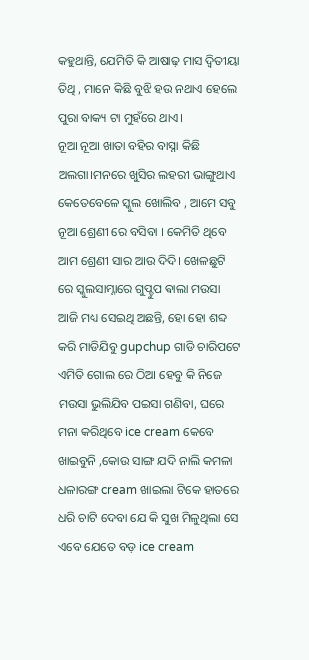କହୁଥାନ୍ତି, ଯେମିତି କି ଆଷାଢ଼ ମାସ ଦ୍ଵିତୀୟା ତିଥି , ମାନେ କିଛି ବୁଝି ହଉ ନଥାଏ ହେଲେ ପୁରା ବାକ୍ୟ ଟା ମୁହଁରେ ଥାଏ।
ନୂଆ ନୂଆ ଖାତା ବହିର ବାସ୍ନା କିଛି ଅଲଗା।ମନରେ ଖୁସିର ଲହରୀ ଭାଙ୍ଗୁଥାଏ କେତେବେଳେ ସ୍କୁଲ ଖୋଲିବ , ଆମେ ସବୁ ନୂଆ ଶ୍ରେଣୀ ରେ ବସିବା । କେମିତି ଥିବେ ଆମ ଶ୍ରେଣୀ ସାର ଆଉ ଦିଦି। ଖେଳଛୁଟି ରେ ସ୍କୁଲସାମ୍ନାରେ ଗୁପ୍ଚୁପ ଵାଲା ମଉସା ଆଜି ମଧ୍ୟ ସେଇଥି ଅଛନ୍ତି, ହୋ ହୋ ଶବ୍ଦ କରି ମାଡିଯିବୁ gupchup ଗାଡି ଚାରିପଟେ ଏମିତି ଗୋଲ ରେ ଠିଆ ହେବୁ କି ନିଜେ ମଉସା ଭୁଲିଯିବ ପଇସା ଗଣିବା, ଘରେ ମନା କରିଥିବେ ice cream କେବେ ଖାଇବୁନି ,କୋଉ ସାଙ୍ଗ ଯଦି ନାଲି କମଳା ଧଳାରଙ୍ଗ cream ଖାଇଲା ଟିକେ ହାତରେ ଧରି ଚାଟି ଦେବା ଯେ କି ସୁଖ ମିଳୁଥିଲା ସେ ଏବେ ଯେତେ ବଡ଼ ice cream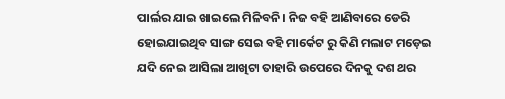ପାର୍ଲର ଯାଇ ଖାଇଲେ ମିଳିବନି। ନିଜ ବହି ଆଣିବାରେ ଡେରି ହୋଇଯାଇଥିବ ସାଙ୍ଗ ସେଇ ବହି ମାର୍କେଟ ରୁ କିଣି ମଲାଟ ମଡ଼େଇ ଯଦି ନେଇ ଆସିଲା ଆଖିଟା ତାହାରି ଉପେରେ ଦିନକୁ ଦଶ ଥର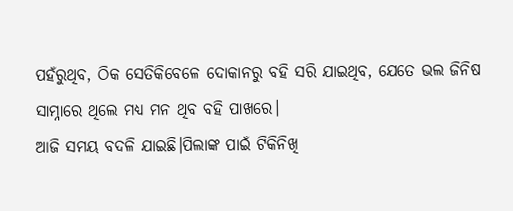ପହଁରୁଥିବ, ଠିକ ସେତିକିବେଳେ ଦୋକାନରୁ ବହି ସରି ଯାଇଥିବ, ଯେତେ ଭଲ ଜିନିଷ ସାମ୍ନାରେ ଥିଲେ ମଧ୍ୟ ମନ ଥିବ ବହି ପାଖରେ।
ଆଜି ସମୟ ବଦଳି ଯାଇଛି।ପିଲାଙ୍କ ପାଇଁ ଟିକିନିଖି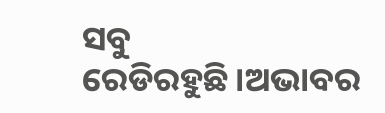ସବୁ ରେଡିରହୁଛି।ଅଭାବର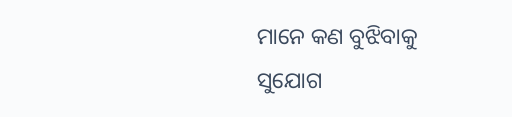ମାନେ କଣ ବୁଝିବାକୁ ସୁଯୋଗ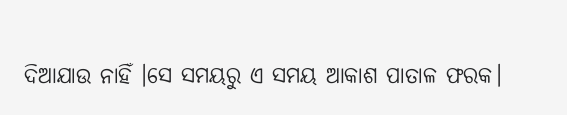ଦିଆଯାଉ ନାହିଁ ।ସେ ସମୟରୁ ଏ ସମୟ ଆକାଶ ପାତାଳ ଫରକ।